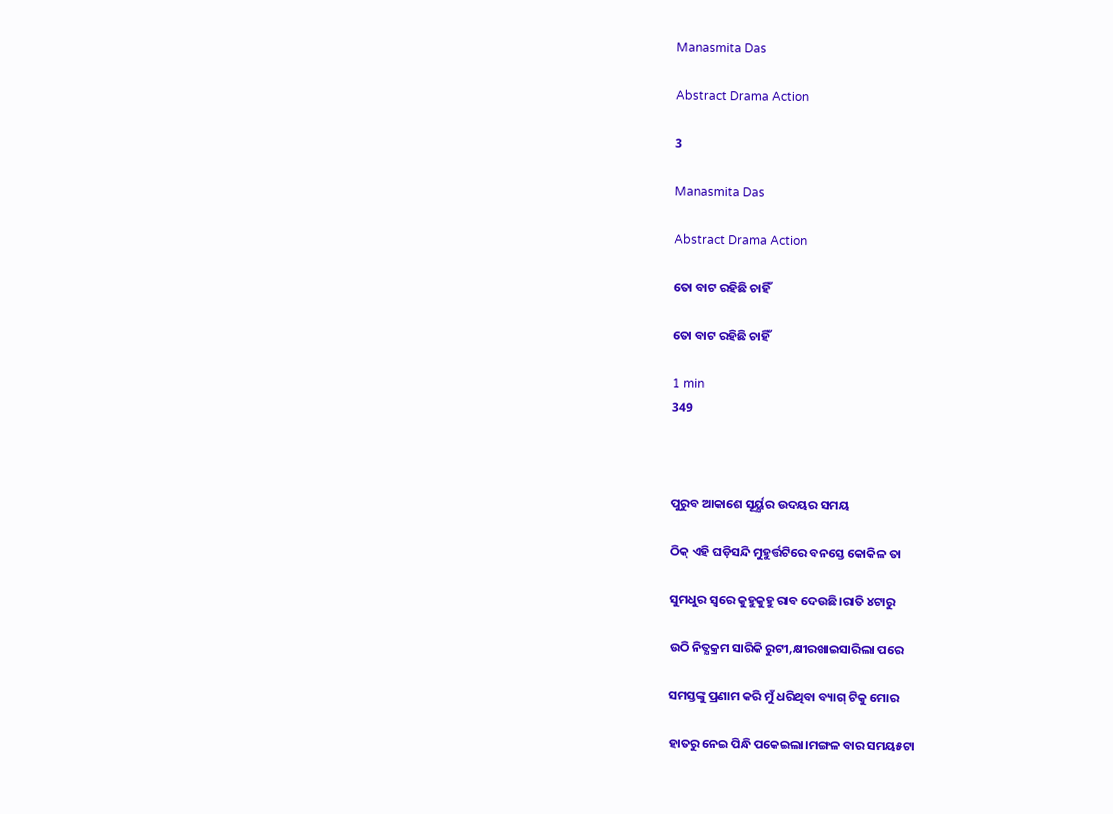Manasmita Das

Abstract Drama Action

3

Manasmita Das

Abstract Drama Action

ତୋ ବାଟ ରହିଛି ଚାହିଁ

ତୋ ବାଟ ରହିଛି ଚାହିଁ

1 min
349



ପୁରୁବ ଆକାଶେ ସୂର୍ୟ୍ଯର ଉଦୟର ସମୟ

ଠିକ୍ ଏହି ଘଡ଼ିସନ୍ଦି ମୁହୁର୍ତ୍ତଟିରେ ବନସ୍ତେ କୋକିଳ ତା

ସୁମଧୁର ସ୍ବରେ କୁହୁକୁହୁ ରାବ ଦେଉଛି।ରାତି ୪ଟାରୁ

ଉଠି ନିତ୍ଯକ୍ରମ ସାରିକି ରୁଟୀ,କ୍ଷୀରଖାଇସାରିଲା ପରେ

ସମସ୍ତଙ୍କୁ ପ୍ରଣାମ କରି ମୁଁ ଧରିଥିବା ବ୍ୟାଗ୍ ଟିକୁ ମୋର

ହାତରୁ ନେଇ ପିନ୍ଧି ପକେଇଲା।ମଙ୍ଗଳ ବାର ସମୟ୫ଟା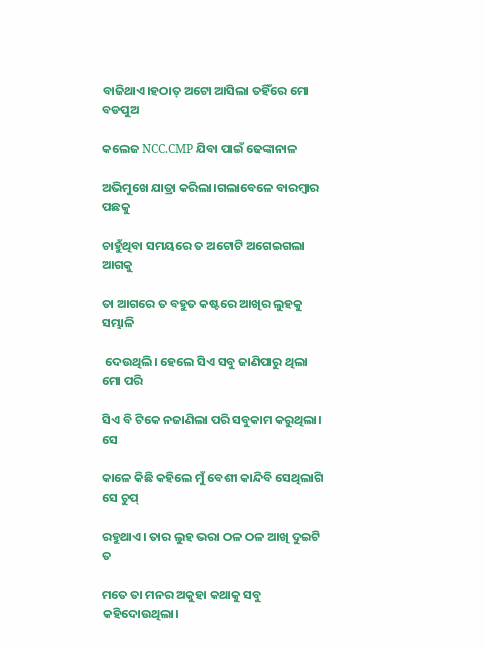ବାଜିଥାଏ।ହଠାତ୍ ଅଟୋ ଆସିଲା ତହିଁରେ ମୋ ବଡପୁଅ

କଲେଜ NCC.CMP ଯିବା ପାଇଁ ଢେଙ୍କାନାଳ

ଅଭିମୁଖେ ଯାତ୍ରା କରିଲା।ଗଲାବେଳେ ବାରମ୍ବାର ପଛକୁ

ଚାହୁଁଥିବା ସମୟରେ ତ ଅଟୋଟି ଅଗେଇଗଲା ଆଗକୁ

ତା ଆଗରେ ତ ବହୁତ କଷ୍ଟରେ ଆଖିର ଲୁହକୁ ସମ୍ଭାଳି

 ଦେଉଥିଲି। ହେଲେ ସିଏ ସବୁ ଜାଣିପାରୁ ଥିଲା ମୋ ପରି

ସିଏ ବି ଟିକେ ନଜାଣିଲା ପରି ସବୁକାମ କରୁଥିଲା। ସେ

କାଳେ କିଛି କହିଲେ ମୁଁ ବେଶୀ କାନ୍ଦିବି ସେଥିଲାଗି ସେ ଚୁପ୍

ରହୁଥାଏ। ତାର ଲୁହ ଭରା ଠଳ ଠଳ ଆଖି ଦୁଇଟି  ତ

ମତେ ତା ମନର ଅକୁହା କଥାକୁ ସବୁ କହିଦୋଉଥିଲା।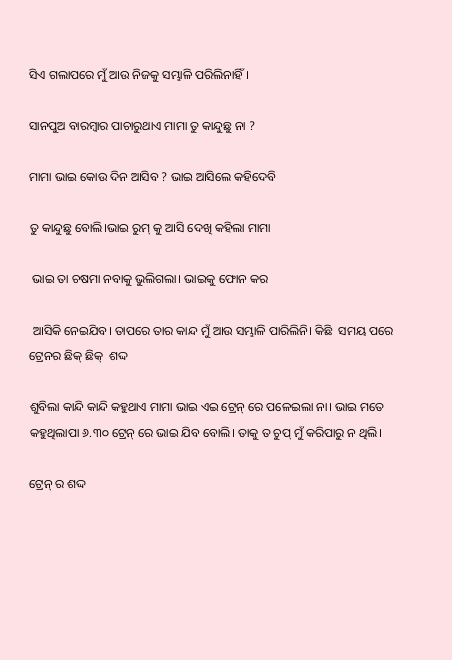ସିଏ ଗଲାପରେ ମୁଁ ଆଉ ନିଜକୁ ସମ୍ଭାଳି ପରିଲିନାହିଁ ।

ସାନପୁଅ ବାରମ୍ବାର ପାଚାରୁଥାଏ ମାମା ତୁ କାନ୍ଦୁଛୁ ନା ?

ମାମା ଭାଇ କୋଉ ଦିନ ଆସିବ ? ଭାଇ ଆସିଲେ କହିଦେବି

ତୁ କାନ୍ଦୁଛୁ ବୋଲି।ଭାଇ ରୁମ୍ କୁ ଆସି ଦେଖି କହିଲା ମାମା

 ଭାଇ ତା ଚଷମା ନବାକୁ ଭୁଲିଗଲା। ଭାଇକୁ ଫୋନ କର

 ଆସିକି ନେଇଯିବ। ତାପରେ ତାର କାନ୍ଦ ମୁଁ ଆଉ ସମ୍ଭାଳି ପାରିଲିନି। କିଛି  ସମୟ ପରେ ଟ୍ରେନର ଛିକ୍ ଛିକ୍  ଶଦ୍ଦ

ଶୁବିଲା କାନ୍ଦି କାନ୍ଦି କହୁଥାଏ ମାମା ଭାଇ ଏଇ ଟ୍ରେନ୍ ରେ ପଳେଇଲା ନା। ଭାଇ ମତେ କହୁଥିଲାପା ୬.୩୦ ଟ୍ରେନ୍ ରେ ଭାଇ ଯିବ ବୋଲି। ତାକୁ ତ ଚୁପ୍ ମୁଁ କରିପାରୁ ନ ଥିଲି।

ଟ୍ରେନ୍ ର ଶଦ୍ଦ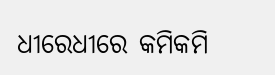ଧୀରେଧୀରେ କମିକମି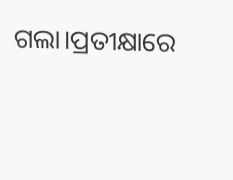ଗଲା।ପ୍ରତୀକ୍ଷାରେ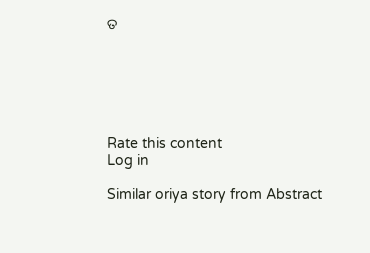ତ






Rate this content
Log in

Similar oriya story from Abstract